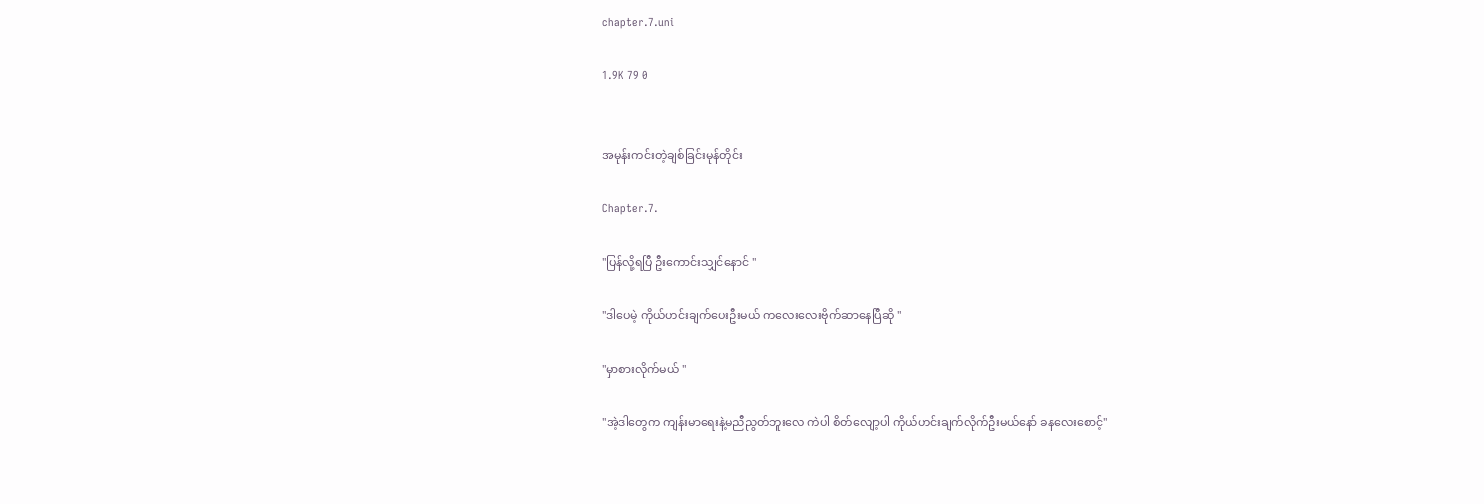chapter.7.uni

1.9K 79 0


အမုန်းကင်းတဲ့ချစ်ခြင်းမုန်တိုင်း

Chapter.7.

"ပြန်လို့ရပြီ ဦးကောင်းသျှင်နောင် "

"ဒါပေမဲ့ ကိုယ်ဟင်းချက်ပေးဦးမယ် ကလေးလေးဗိုက်ဆာနေပြီဆို "

"မှာစားလိုက်မယ် "

"အဲ့ဒါတွေက ကျန်းမာရေးနဲ့မညီညွတ်ဘူးလေ ကဲပါ စိတ်လျော့ပါ ကိုယ်ဟင်းချက်လိုက်ဦးမယ်နော် ခနလေးစောင့်"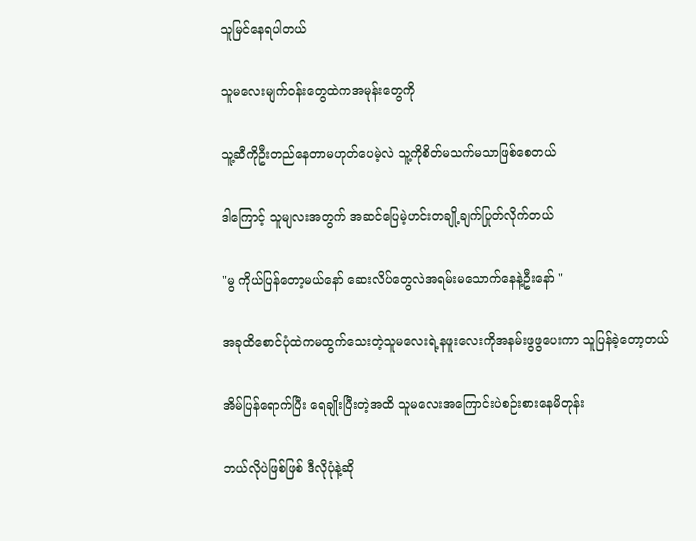သူမြင်နေရပါတယ်

သူမလေးမျက်ဝန်းတွေထဲကအမုန်းတွေကို

သူ့ဆီကိုဦးတည်နေတာမဟုတ်ပေမဲ့လဲ သူ့ကိုစိတ်မသက်မသာဖြစ်စေတယ်

ဒါကြောင့် သူမျလးအတွက် အဆင်ပြေမဲ့ဟင်းတချို့ချက်ပြုတ်လိုက်တယ်

"မွ ကိုယ်ပြန်တော့မယ်နော် ဆေးလိပ်တွေလဲအရမ်းမသောက်နေနဲ့ဦးနော် "

အခုထိစောင်ပုံထဲကမထွက်သေးတဲ့သူမလေးရဲ့နဖူးလေးကိုအနမ်းဖွဖွပေးကာ သူပြန်ခဲ့တော့တယ်

အိမ်ပြန်ရောက်ပြီး ရေချိုးပြီးတဲ့အထိ သူမလေးအကြောင်းပဲစဉ်းစားနေမိတုန်း

ဘယ်လိုပဲဖြစ်ဖြစ် ဒီလိုပုံနဲ့ဆို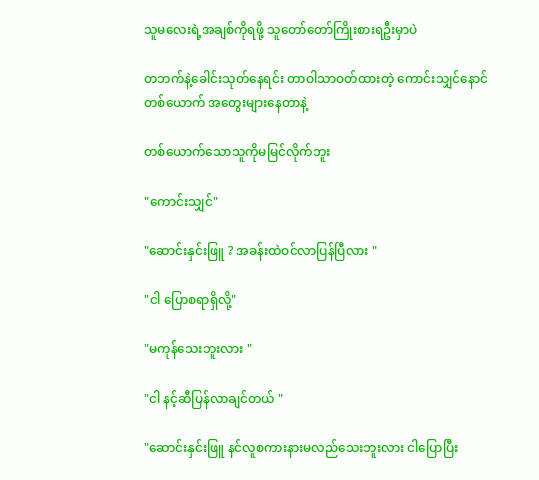သူမလေးရဲ့အချစ်ကိုရဖို့ သူတော်တော်ကြိုးစားရဦးမှာပဲ

တဘက်နဲ့ခေါင်းသုတ်နေရင်း တာဝါသာဝတ်ထားတဲ့ ကောင်းသျှင်နောင် တစ်ယောက် အတွေးများနေတာနဲ့

တစ်ယောက်သောသူကိုမမြင်လိုက်ဘူး

"ကောင်းသျှင်"

"ဆောင်းနှင်းဖြူ ? အခန်းထဲဝင်လာပြန်ပြီလား "

"ငါ ပြောစရာရှိလို့"

"မကုန်သေးဘူးလား "

"ငါ နင့်ဆီပြန်လာချင်တယ် "

"ဆောင်းနှင်းဖြူ နင်လူစကားနားမလည်သေးဘူးလား ငါပြောပြီး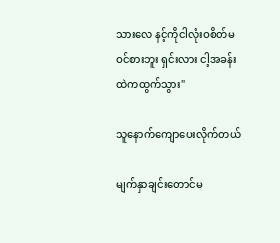သားလေ နင့်ကိုငါလုံးဝစိတ်မဝင်စားဘူး ရှင်းလား ငါ့အခန်းထဲကထွက်သွား"

သူနောက်ကျောပေးလိုက်တယ်

မျက်နှာချင်းတောင်မ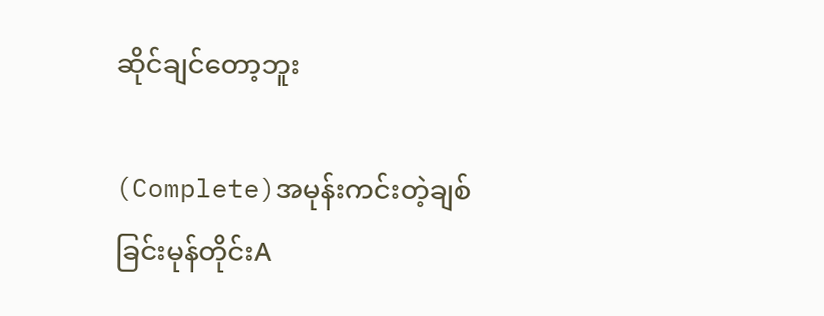ဆိုင်ချင်တော့ဘူး

(Complete)အမုန်းကင်းတဲ့ချစ်ခြင်းမုန်တိုင်းA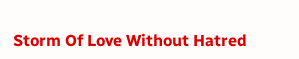Storm Of Love Without Hatred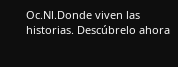Oc.Nl.Donde viven las historias. Descúbrelo ahora